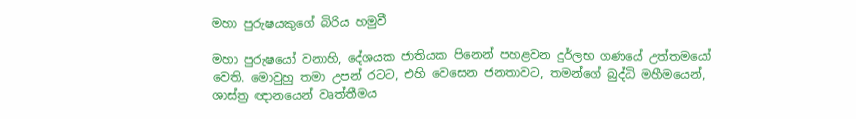මහා පුරුෂයකුගේ බිරිය හමුවී

මහා පුරුෂයෝ වනාහි, දේශයක ජාතියක පිනෙන් පහළවන දුර්ලභ ගණයේ උත්තමයෝ වෙති. මොවුහු තමා උපන් රටට, එහි වෙසෙන ජනතාවට, තමන්ගේ බුද්ධි මහීමයෙන්, ශාස්ත්‍ර ඥානයෙන් වෘත්තීමය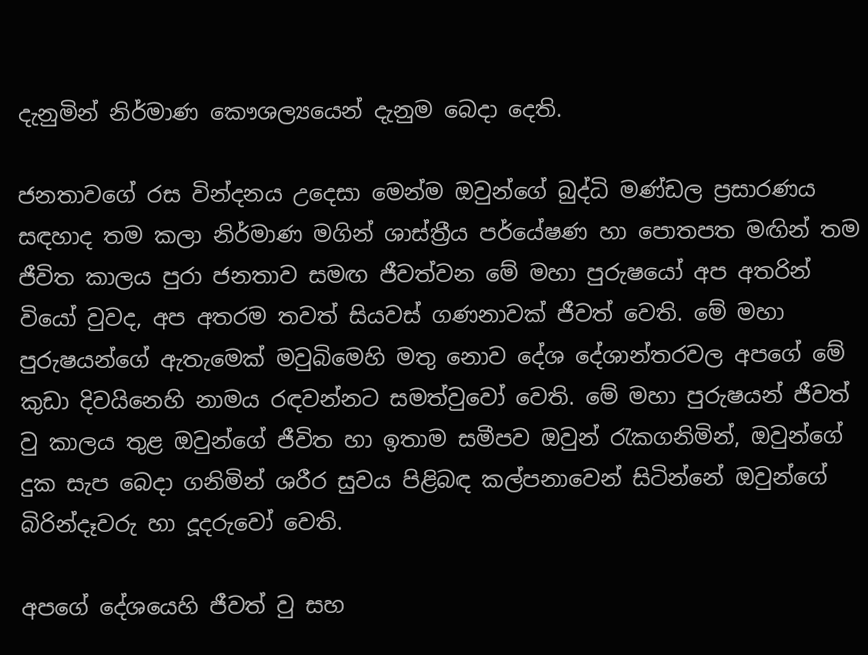දැනුමින් නිර්මාණ කෞශල්‍යයෙන් දැනුම බෙදා දෙති.

ජනතාවගේ රස වින්දනය උදෙසා මෙන්ම ඔවුන්ගේ බුද්ධි මණ්ඩල ප්‍රසාරණය සඳහාද තම කලා නිර්මාණ මගින් ශාස්ත්‍රීය පර්යේෂණ හා පොතපත මඟින් තම ජීවිත කාලය පුරා ජනතාව සමඟ ජීවත්වන මේ මහා පුරුෂයෝ අප අතරින් වියෝ වුවද, අප අතරම තවත් සියවස් ගණනාවක් ජීවත් වෙති. මේ මහා පුරුෂයන්ගේ ඇතැමෙක් මවුබිමෙහි මතු නොව දේශ දේශාන්තරවල අපගේ මේ කුඩා දිවයිනෙහි නාමය රඳවන්නට සමත්වුවෝ වෙති. මේ මහා පුරුෂයන් ජීවත් වු කාලය තුළ ඔවුන්ගේ ජීවිත හා ඉතාම සමීපව ඔවුන් රැකගනිමින්, ඔවුන්ගේ දුක සැප බෙදා ගනිමින් ශරීර සුවය පිළිබඳ කල්පනාවෙන් සිටින්නේ ඔවුන්ගේ බිරින්දෑවරු හා දූදරුවෝ වෙති.

අපගේ දේශයෙහි ජීවත් වු සහ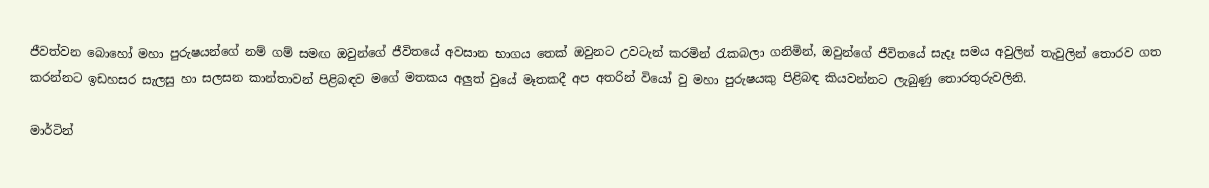ජීවත්වන බොහෝ මහා පුරුෂයන්ගේ නම් ගම් සමඟ ඔවුන්ගේ ජීවිතයේ අවසාන භාගය තෙක් ඔවුනට උවටැන් කරමින් රැකබලා ගනිමින්, ඔවුන්ගේ ජීවිතයේ සැදෑ සමය අවුලින් තැවුලින් තොරව ගත කරන්නට ඉඩහසර සැලසු හා සලසන කාන්තාවන් පිළිබඳව මගේ මතකය අලුත් වුයේ මෑතකදී අප අතරින් වියෝ වු මහා පුරුෂයකු පිළිබඳ කියවන්නට ලැබුණු තොරතුරුවලිනි.

මාර්ටින්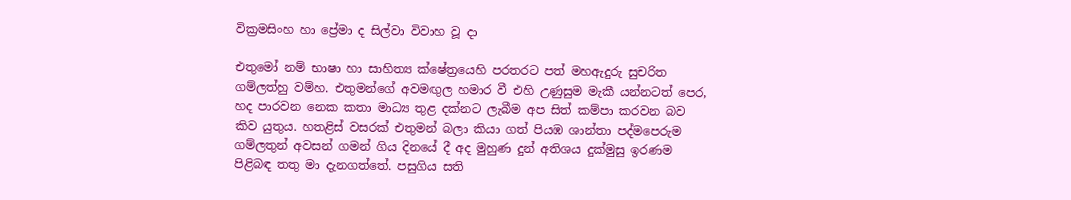වික්‍රමසිංහ හා ප්‍රේමා ද සිල්වා විවාහ වූ දා

එතුමෝ නම් භාෂා හා සාහිත්‍ය ක්ෂේත්‍රයෙහි පරතරට පත් මහඇදුරු සුචරිත ගම්ලත්හු වම්හ. එතුමන්ගේ අවමඟුල හමාර වී එහි උණුසුම මැකී යන්නටත් පෙර, හද පාරවන නෙක කතා මාධ්‍ය තුළ දක්නට ලැබීම අප සිත් කම්පා කරවන බව කිව යුතුය. හතළිස් වසරක් එතුමන් බලා කියා ගත් පියඹ ශාන්තා පද්මපෙරුම ගම්ලතුන් අවසන් ගමන් ගිය දිනයේ දී අද මුහුණ දුන් අතිශය දුක්මුසු ඉරණම පිළිබඳ තතු මා දැනගත්තේ. පසුගිය සති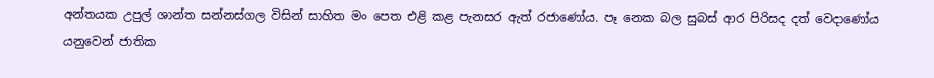අන්තයක උපුල් ශාන්ත සන්නස්ගල විසින් සාහිත මං පෙත එළි කළ පැනසර ඇත් රජාණෝය. පෑ නෙක බල සුබස් ආර පිරිසද දත් වෙදාණෝය යනුවෙන් ජාතික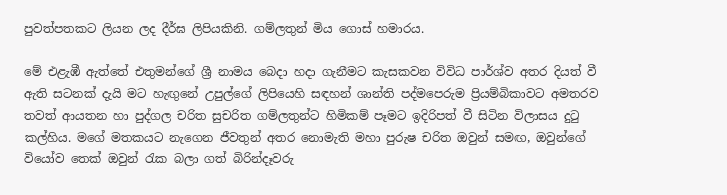පුවත්පතකට ලියන ලද දීර්ඝ ලිපියකිනි. ගම්ලතුන් මිය ගොස් හමාරය.

මේ එළැඹී ඇත්තේ එතුමන්ගේ ශ්‍රී නාමය බෙදා හදා ගැනීමට කැසකවන විවිධ පාර්ශ්ව අතර දියත් වී ඇති සටනක් දැයි මට හැඟුනේ උපුල්ගේ ලිපියෙහි සඳහන් ශාන්ති පද්මපෙරුම ප්‍රියම්බිකාවට අමතරව තවත් ආයතන හා පුද්ගල චරිත සුචරිත ගම්ලතුන්ට හිමිකම් පෑමට ඉදිරිපත් වී සිටින විලාසය දුටු කල්හිය. මගේ මතකයට නැගෙන ජීවතුන් අතර නොමැති මහා පුරුෂ චරිත ඔවුන් සමඟ, ඔවුන්ගේ වියෝව තෙක් ඔවුන් රැක බලා ගත් බිරින්දෑවරු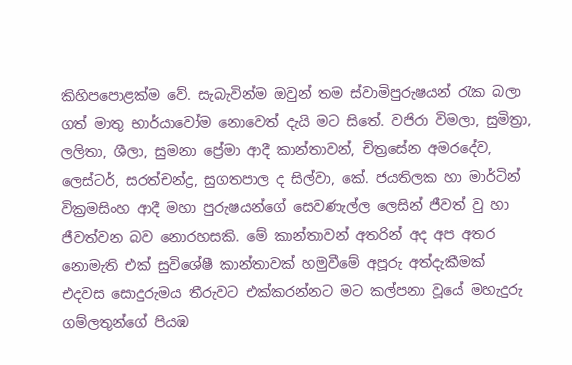කිහිපපොළක්ම වේ. සැබැවින්ම ඔවුන් තම ස්වාමිපුරුෂයන් රැක බලා ගත් මාතු භාර්යාවෝම නොවෙත් දැයි මට සිතේ. වජිරා විමලා, සුමිත්‍රා, ලලිතා, ශීලා, සුමනා ප්‍රේමා ආදී කාන්තාවන්, චිත්‍රසේන අමරදේව, ලෙස්ටර්, සරත්චන්ද්‍ර, සුගතපාල ද සිල්වා, කේ. ජයතිලක හා මාර්ටින් වික්‍රමසිංහ ආදී මහා පුරුෂයන්ගේ සෙවණැල්ල ලෙසින් ජීවත් වු හා ජීවත්වන බව නොරහසකි. මේ කාන්තාවන් අතරින් අද අප අතර නොමැති එක් සුවිශේෂී කාන්තාවක් හමුවීමේ අපූරු අත්දැකීමක් එදවස සොදුරුමය තීරුවට එක්කරන්නට මට කල්පනා වූයේ මහැදුරු ගම්ලතුන්ගේ පියඹ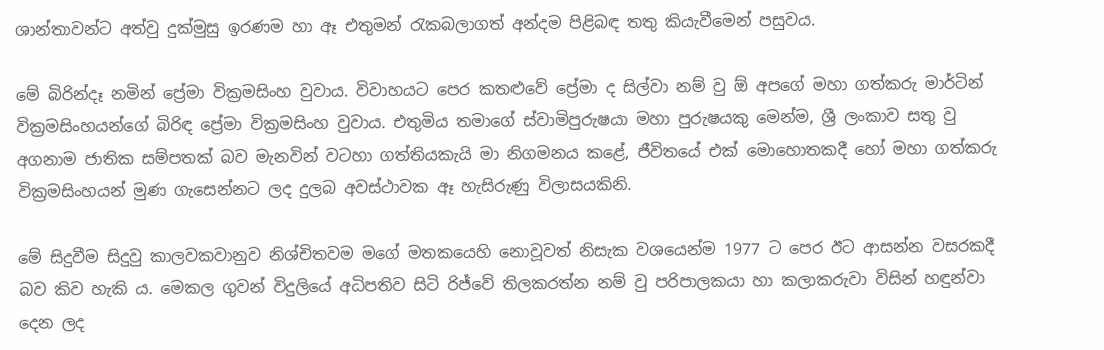ශාන්තාවන්ට අත්වු දුක්මුසු ඉරණම හා ඈ එතුමන් රැකබලාගත් අන්දම පිළිබඳ තතු කියැවීමෙන් පසුවය.

මේ බිරින්දෑ නමින් ප්‍රේමා වික්‍රමසිංහ වුවාය. විවාහයට පෙර කතළුවේ ප්‍රේමා ද සිල්වා නම් වු ඕ අපගේ මහා ගත්කරු මාර්ටින් වික්‍රමසිංහයන්ගේ බිරිඳ ප්‍රේමා වික්‍රමසිංහ වුවාය. එතුමිය තමාගේ ස්වාමිපුරුෂයා මහා පුරුෂයකු මෙන්ම, ශ්‍රී ලංකාව සතු වු අගනාම ජාතික සම්පතක් බව මැනවින් වටහා ගත්තියකැයි මා නිගමනය කළේ, ජීවිතයේ එක් මොහොතකදී හෝ මහා ගත්කරු වික්‍රමසිංහයන් මුණ ගැසෙන්නට ලද දුලබ අවස්ථාවක ඈ හැසිරුණු විලාසයකිනි.

මේ සිදුවීම සිදුවු කාලවකවානුව නිශ්චිතවම මගේ මතකයෙහි නොවූවත් නිසැක වශයෙන්ම 1977 ට පෙර ඊට ආසන්න වසරකදී බව කිව හැකි ය. මෙකල ගුවන් විදුලියේ අධිපතිව සිටි රිජ්වේ තිලකරත්න නම් වු පරිපාලකයා හා කලාකරුවා විසින් හඳුන්වා දෙන ලද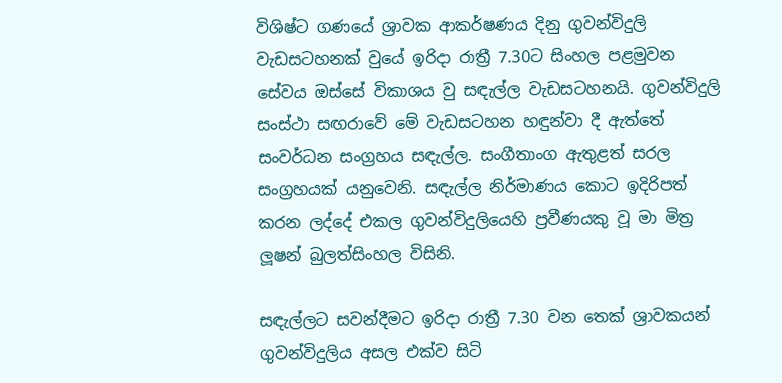විශිෂ්ට ගණයේ ශ්‍රාවක ආකර්ෂණය දිනු ගුවන්විදුලි වැඩසටහනක් වුයේ ඉරිදා රාත්‍රී 7.30ට සිංහල පළමුවන සේවය ඔස්සේ විකාශය වු සඳැල්ල වැඩසටහනයි. ගුවන්විදුලි සංස්ථා සඟරාවේ මේ වැඩසටහන හඳුන්වා දී ඇත්තේ සංවර්ධන සංග්‍රහය සඳැල්ල. සංගීතාංග ඇතුළත් සරල සංග්‍රහයක් යනුවෙනි. සඳැල්ල නිර්මාණය කොට ඉදිරිපත් කරන ලද්දේ එකල ගුවන්විදුලියෙහි ප්‍රවීණයකු වූ මා මිත්‍ර ලූෂන් බුලත්සිංහල විසිනි.

සඳැල්ලට සවන්දීමට ඉරිදා රාත්‍රී 7.30 වන තෙක් ශ්‍රාවකයන් ගුවන්විදුලිය අසල එක්ව සිටි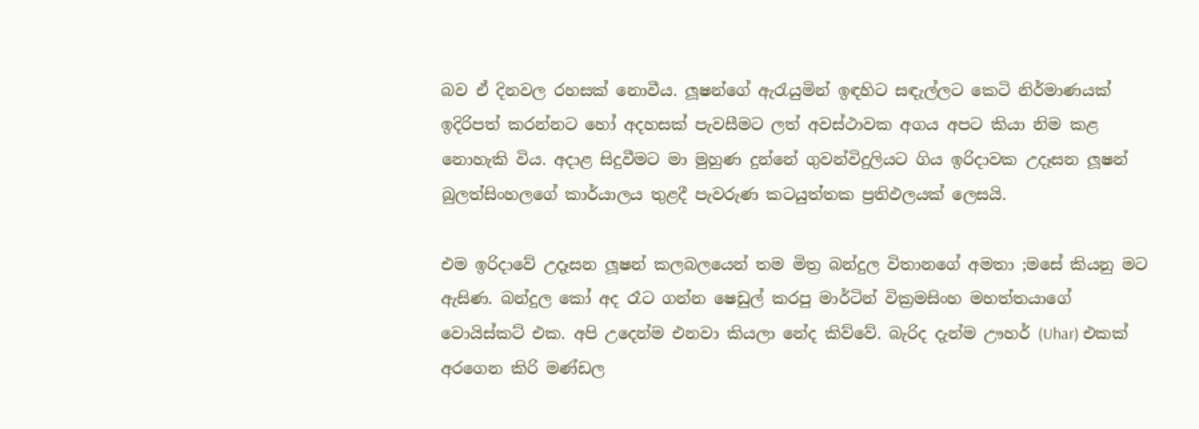බව ඒ දිනවල රහසක් නොවීය. ලූෂන්ගේ ඇරැයුමින් ඉඳහිට සඳැල්ලට කෙටි නිර්මාණයක් ඉදිරිපත් කරන්නට හෝ අදහසක් පැවසීමට ලත් අවස්ථාවක අගය අපට කියා නිම කළ නොහැකි විය. අදාළ සිදුවීමට මා මුහුණ දුන්නේ ගුවන්විදුලියට ගිය ඉරිදාවක උදෑසන ලූෂන් බුලත්සිංහලගේ කාර්යාලය තුළදී පැවරුණ කටයුත්තක ප්‍රතිඵලයක් ලෙසයි.

එම ඉරිදාවේ උදෑසන ලූෂන් කලබලයෙන් තම මිත්‍ර බන්දුල විතානගේ අමතා ;මසේ කියනු මට ඇසිණ. බන්දුල කෝ අද රෑට ගන්න ෂෙඩුල් කරපු මාර්ටින් වික්‍රමසිංහ මහත්තයාගේ වොයිස්කට් එක. අපි උදෙන්ම එනවා කියලා නේද කිව්වේ. බැරිද දැන්ම ඌහර් (Uhar) එකක් අරගෙන කිරි මණ්ඩල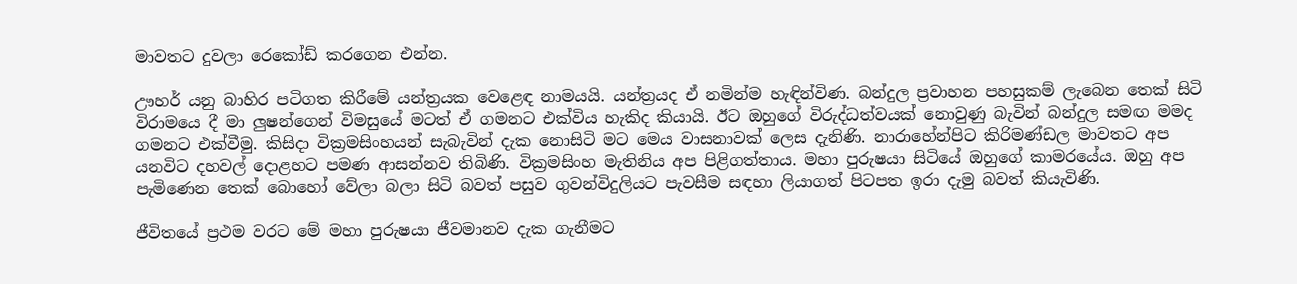මාවතට දුවලා රෙකෝඩ් කරගෙන එන්න.

ඌහර් යනු බාහිර පටිගත කිරීමේ යන්ත්‍රයක වෙළෙඳ නාමයයි. යන්ත්‍රයද ඒ නමින්ම හැඳින්විණ. බන්දුල ප්‍රවාහන පහසුකම් ලැබෙන තෙක් සිටි විරාමයෙ දී මා ලුෂන්ගෙන් විමසුයේ මටත් ඒ ගමනට එක්විය හැකිද කියායි. ඊට ඔහුගේ විරුද්ධත්වයක් නොවුණු බැවින් බන්දුල සමඟ මමද ගමනට එක්වීමු. කිසිදා වික්‍රමසිංහයන් සැබැවින් දැක නොසිටි මට මෙය වාසනාවක් ලෙස දැනිණි. නාරාහේන්පිට කිරිමණ්ඩල මාවතට අප යනවිට දහවල් දොළහට පමණ ආසන්නව තිබිණි. වික්‍රමසිංහ මැතිනිය අප පිළිගත්තාය. මහා පුරුෂයා සිටියේ ඔහුගේ කාමරයේය. ඔහු අප පැමිණෙන තෙක් බොහෝ වේලා බලා සිටි බවත් පසුව ගුවන්විදුලියට පැවසීම සඳහා ලියාගත් පිටපත ඉරා දැමු බවත් කියැවිණි.

ජීවිතයේ ප්‍රථම වරට මේ මහා පුරුෂයා ජීවමානව දැක ගැනීමට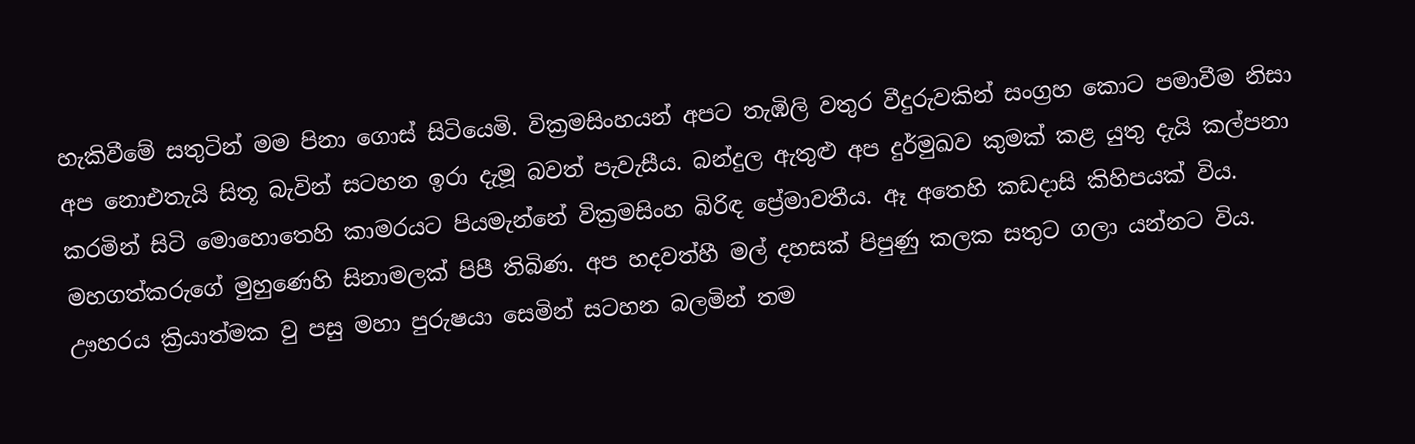හැකිවීමේ සතුටින් මම පිනා ගොස් සිටියෙමි. වික්‍රමසිංහයන් අපට තැඹිලි වතුර වීදුරුවකින් සංග්‍රහ කොට පමාවීම නිසා අප නොඑතැයි සිතූ බැවින් සටහන ඉරා දැමූ බවත් පැවැසීය. බන්දුල ඇතුළු අප දුර්මුඛව කුමක් කළ යුතු දැයි කල්පනා කරමින් සිටි මොහොතෙහි කාමරයට පියමැන්නේ වික්‍රමසිංහ බිරිඳ ප්‍රේමාවතීය. ඈ අතෙහි කඩදාසි කිහිපයක් විය. මහගත්කරුගේ මුහුණෙහි සිනාමලක් පිපී තිබිණ. අප හදවත්හී මල් දහසක් පිපුණු කලක සතුට ගලා යන්නට විය. ඌහරය ක්‍රියාත්මක වු පසු මහා පුරුෂයා සෙමින් සටහන බලමින් තම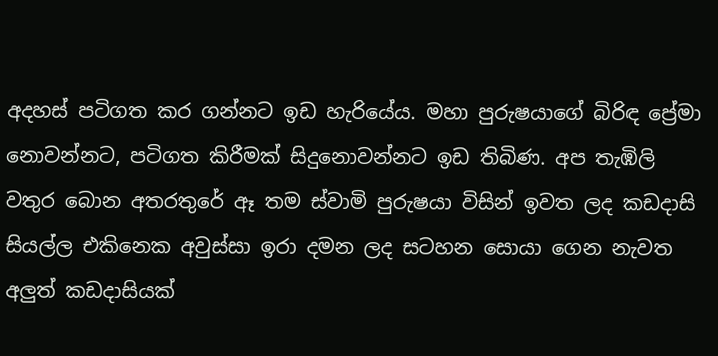අදහස් පටිගත කර ගන්නට ඉඩ හැරියේය. මහා පුරුෂයාගේ බිරිඳ ප්‍රේමා නොවන්නට, පටිගත කිරීමක් සිදුනොවන්නට ඉඩ තිබිණ. අප තැඹිලි වතුර බොන අතරතුරේ ඈ තම ස්වාමි පුරුෂයා විසින් ඉවත ලද කඩදාසි සියල්ල එකිනෙක අවුස්සා ඉරා දමන ලද සටහන සොයා ගෙන නැවත අලුත් කඩදාසියක්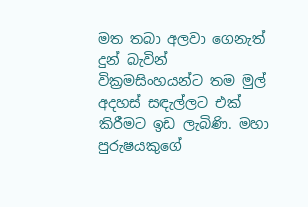මත තබා අලවා ගෙනැත් දුන් බැවින් වික්‍රමසිංහයන්ට තම මුල් අදහස් සඳැල්ලට එක් කිරීමට ඉඩ ලැබිණි. මහා පුරුෂයකුගේ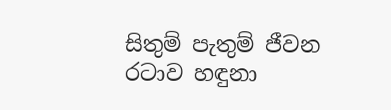සිතුම් පැතුම් ජීවන රටාව හඳුනා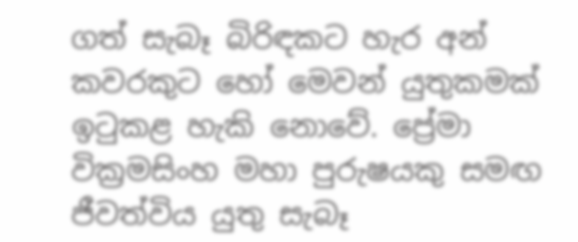ගත් සැබෑ බිරිඳකට හැර අන් කවරකුට හෝ මෙවන් යුතුකමක් ඉටුකළ හැකි නොවේ. ප්‍රේමා වික්‍රමසිංහ මහා පුරුෂයකු සමඟ ජීවත්විය යුතු සැබෑ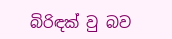බිරිඳක් වු බව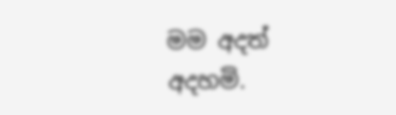මම අදත් අදහමි.